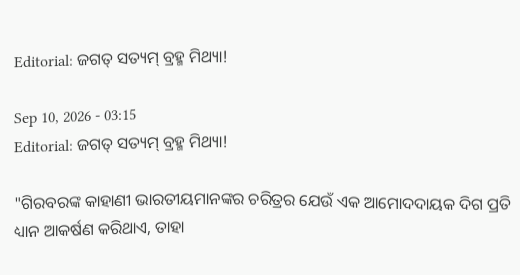Editorial: ଜଗତ୍ ସତ୍ୟମ୍ ବ୍ରହ୍ମ ମିଥ୍ୟା!

Sep 10, 2026 - 03:15
Editorial: ଜଗତ୍ ସତ୍ୟମ୍ ବ୍ରହ୍ମ ମିଥ୍ୟା!

"ଗିରବରଙ୍କ କାହାଣୀ ଭାରତୀୟମାନଙ୍କର ଚରିତ୍ରର ଯେଉଁ ଏକ ଆମୋଦଦାୟକ ଦିଗ ପ୍ରତି ଧ୍ୟାନ ଆକର୍ଷଣ କରିଥାଏ, ତାହା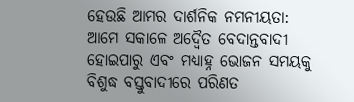ହେଉଛି ଆମର ଦାର୍ଶନିକ ନମନୀୟତା: ଆମେ ସକାଳେ ‌ଅଦ୍ବୈତ ବେଦାନ୍ତବାଦୀ ହୋଇପାରୁ ଏବଂ ମଧ୍ୟାହ୍ନ ଭୋଜନ ସମୟକୁ ବିଶୁଦ୍ଧ ବସ୍ତୁବାଦୀରେ ପରିଣତ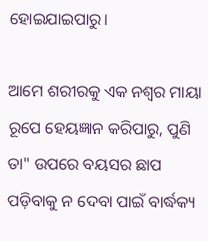ହୋଇଯାଇପାରୁ।

ଆମେ ଶରୀରକୁ ଏକ ନଶ୍ବର ମାୟା ରୂପେ ହେୟଜ୍ଞାନ କରିପାରୁ, ପୁଣି ତା" ଉପରେ ବୟସର ଛାପ ପଡ଼ିବାକୁ ନ ଦେବା ପାଇଁ ବାର୍ଦ୍ଧକ୍ୟ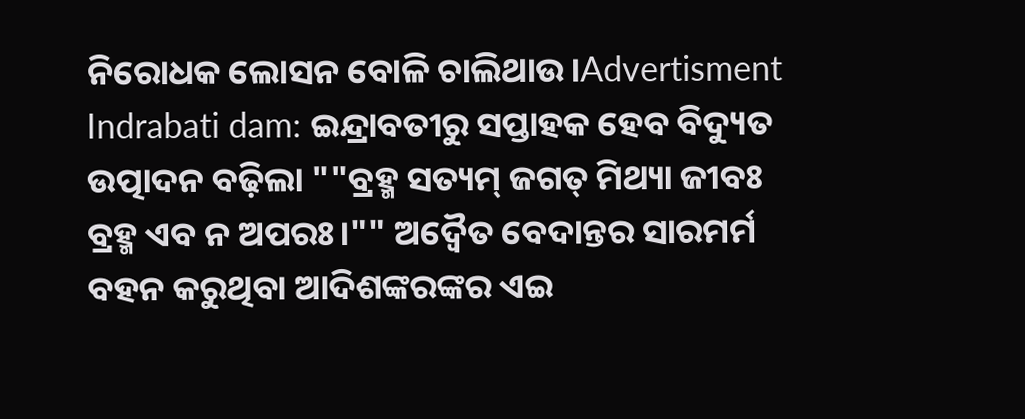ନିରୋଧକ ଲୋସନ ବୋଳି ଚାଲିଥାଉ।Advertisment Indrabati dam: ଇନ୍ଦ୍ରାବତୀରୁ ସପ୍ତାହକ ହେବ ବିଦ୍ୟୁତ ଉତ୍ପାଦନ ବଢ଼ିଲା ""ବ୍ରହ୍ମ ସତ୍ୟମ୍ ଜଗତ୍ ମିଥ୍ୟା ଜୀବଃ ବ୍ରହ୍ମ ଏବ ନ ଅପରଃ।"" ଅଦ୍ବୈତ ବେଦାନ୍ତର ସାରମର୍ମ ବହନ କରୁଥିବା ଆଦିଶଙ୍କରଙ୍କର ଏଇ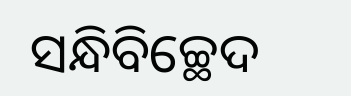ସନ୍ଧିବିଚ୍ଛେଦ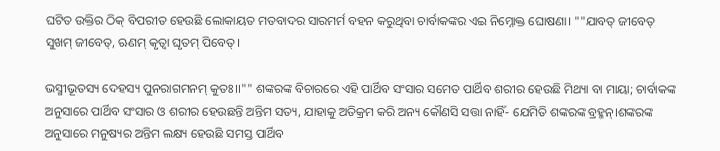ଘଟିତ ଉକ୍ତିର ଠିକ୍ ବିପରୀତ ହେଉଛି ଲୋକାୟତ ମତବାଦର ସାରମର୍ମ ବହନ କରୁଥିବା ଚାର୍ବାକଙ୍କର ଏଇ ନିମ୍ନୋକ୍ତ ଘୋଷଣା। ""ଯାବତ୍ ଜୀବେତ୍ ସୁଖମ୍ ଜୀବେତ୍, ଋଣମ୍ କୃତ୍ବା ଘୃତମ୍ ପିବେତ୍।

ଭସ୍ମୀଭୂତସ୍ୟ ଦେହସ୍ୟ ପୁନରାଗମନମ୍ କୁତଃ।।"" ଶଙ୍କରଙ୍କ ବିଚାରରେ ଏହି ପାର୍ଥିବ ସଂସାର ସମେତ ପାର୍ଥିବ ଶରୀର ହେଉଛି ମିଥ୍ୟା ବା ମାୟା; ଚାର୍ବାକଙ୍କ ଅନୁସାରେ ପାର୍ଥିବ ସଂସାର ଓ ଶରୀର ହେଉଛନ୍ତି ଅନ୍ତିମ ସତ୍ୟ, ଯାହାକୁ ଅତିକ୍ରମ କରି ଅନ୍ୟ କୌଣସି ସତ୍ତା ନାହିଁ- ଯେମିତି ଶଙ୍କରଙ୍କ ବ୍ରହ୍ମନ୍।ଶଙ୍କରଙ୍କ ଅନୁସାରେ ମନୁଷ୍ୟର ଅନ୍ତିମ ଲକ୍ଷ୍ୟ ହେଉଛି ସମସ୍ତ ପାର୍ଥିବ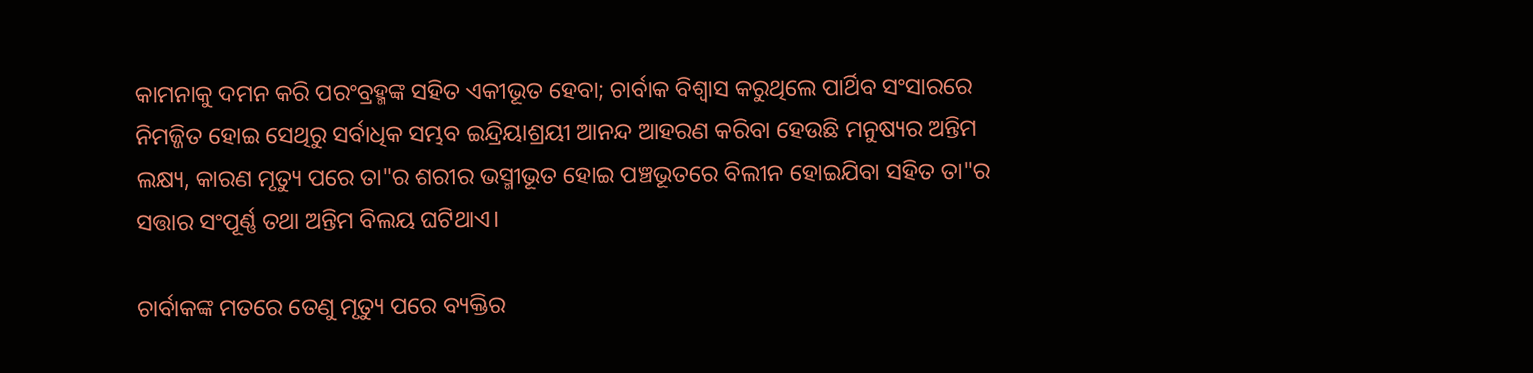କାମନାକୁ ଦମନ କରି ପରଂବ୍ରହ୍ମଙ୍କ ସହିତ ଏକୀଭୂତ ହେବା; ଚାର୍ବାକ ବିଶ୍ବାସ କରୁଥିଲେ ପାର୍ଥିବ ସଂସାରରେ ନିମଜ୍ଜିତ ହୋଇ ସେଥି‌ରୁ ସର୍ବାଧିକ ସମ୍ଭବ ଇନ୍ଦ୍ରିୟାଶ୍ରୟୀ ଆନନ୍ଦ ଆହରଣ କରିବା ହେଉଛି ମନୁଷ୍ୟର ଅନ୍ତିମ ଲକ୍ଷ୍ୟ, କାରଣ ମୃତ୍ୟୁ ପରେ ତା"ର ଶରୀର ଭସ୍ମୀଭୂତ ହୋଇ ପଞ୍ଚଭୂତରେ ବିଲୀନ ହୋଇଯିବା ସହିତ ତା"ର ସତ୍ତାର ସଂପୂର୍ଣ୍ଣ ତଥା ଅନ୍ତିମ ବିଲୟ ଘଟିଥାଏ।

ଚାର୍ବାକଙ୍କ ମତରେ ତେଣୁ ମୃତ୍ୟୁ ପରେ ବ୍ୟକ୍ତିର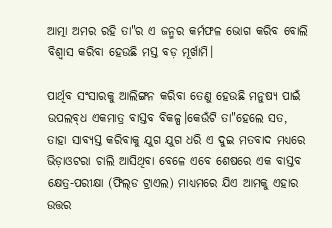ଆତ୍ମା ଅମର ରହି ତା"ର ଏ ଜନ୍ମର କର୍ମଫଳ ଭୋଗ କରିବ ବୋଲି ବିଶ୍ବାସ କରିବା ହେଉଛି ମସ୍ତ ବଡ଼ ମୂର୍ଖାମି।

ପାର୍ଥିବ ସଂସାରକୁ ଆଲିଙ୍ଗନ କରିବା ତେଣୁ ହେଉଛି ମନୁଷ୍ୟ ପାଇଁ ଉପଲବ୍‌ଧ ଏକମାତ୍ର ବାସ୍ତବ ବିକଳ୍ପ।କେଉଁଟି ତା"ହେଲେ ସତ, ତାହା ସାବ୍ୟସ୍ତ କରିବାକୁ ଯୁଗ ଯୁଗ ଧରି ଏ ଦୁଇ ମତବାଦ ମଧ୍ୟରେ ଭିଡ଼ାଓଟରା ଚାଲି ଆସିଥିବା ବେଳେ ଏବେ ଶେଷରେ ଏକ ବାସ୍ତବ କ୍ଷେତ୍ର-ପରୀକ୍ଷା (ଫିଲ୍‌ଡ ଟ୍ରାଏଲ) ମାଧ୍ୟମରେ ଯିଏ ଆମକୁ ଏହାର ଉତ୍ତର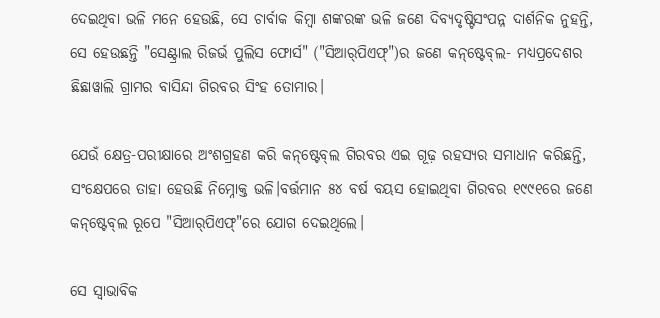ଦେଇଥିବା ଭଳି ମନେ ହେଉଛି, ସେ ଚାର୍ବାକ କିମ୍ବା ଶଙ୍କରଙ୍କ ଭଳି ଜଣେ ଦିବ୍ୟଦୃଷ୍ଟିସଂପନ୍ନ ଦାର୍ଶନିକ ନୁହନ୍ତି, ସେ ହେଉଛନ୍ତି "ସେଣ୍ଟ୍ରାଲ ରିଜର୍ଭ ପୁଲିସ ଫୋର୍ସ" ("ସିଆର୍‌ପିଏଫ୍")ର ଜଣେ କନ୍‌ଷ୍ଟେବ୍‌ଲ- ମଧ୍ୟପ୍ରଦେଶର ଛିଛାୱାଲି ଗ୍ରାମର ବାସିନ୍ଦା ଗିରବର ସିଂହ ତୋମାର।

ଯେଉଁ କ୍ଷେତ୍ର-ପରୀକ୍ଷାରେ ଅଂଶଗ୍ରହଣ କରି କନ୍‌ଷ୍ଟେବ୍‌ଲ ଗିରବର ଏଇ ଗୂଢ଼ ରହସ୍ୟର ସମାଧାନ କରିଛନ୍ତି, ସଂକ୍ଷେପରେ ତାହା ହେଉଛି ନିମ୍ନୋକ୍ତ ଭଳି।ବର୍ତ୍ତମାନ ୫୪ ବର୍ଷ ବୟସ ହୋଇଥିବା ଗିରବର ୧୯୯୧ରେ ଜଣେ କନ୍‌ଷ୍ଟେବ୍‌ଲ ରୂପେ "ସିଆର୍‌ପିଏଫ୍"ରେ ଯୋଗ ଦେଇଥିଲେ।

ସେ ସ୍ବାଭାବିକ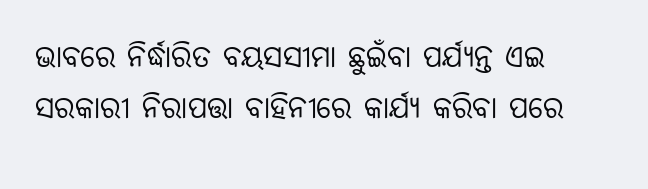ଭାବରେ ନିର୍ଦ୍ଧାରିତ ବୟସସୀମା ଛୁଇଁବା ପର୍ଯ୍ୟନ୍ତ ଏଇ ସରକାରୀ ନିରାପତ୍ତା ବାହିନୀରେ କାର୍ଯ୍ୟ କରିବା ପରେ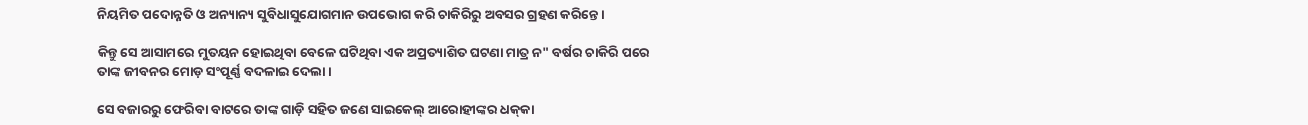ନିୟମିତ ପଦୋନ୍ନତି ଓ ଅନ୍ୟାନ୍ୟ ସୁବିଧାସୁଯୋଗମାନ ଉପଭୋଗ କରି ଚାକିରିରୁ ଅବସର ଗ୍ରହଣ କରିନ୍ତେ।

କିନ୍ତୁ ସେ ଆସାମରେ ମୁତୟନ ହୋଇଥିବା ବେଳେ ଘଟିଥିବା ଏକ ଅପ୍ରତ୍ୟାଶିତ ଘଟଣା ମାତ୍ର ନ" ବର୍ଷର ଚାକିରି ପରେ ତାଙ୍କ ଜୀବନର ମୋଡ଼ ସଂପୂର୍ଣ୍ଣ ବଦଳାଇ ଦେଲା।

ସେ ବଜାରରୁ ଫେରିବା ବାଟରେ ତାଙ୍କ ଗାଡ଼ି ସହିତ ଜଣେ ସାଇକେଲ୍ ଆରୋହୀଙ୍କର ଧକ୍‌କା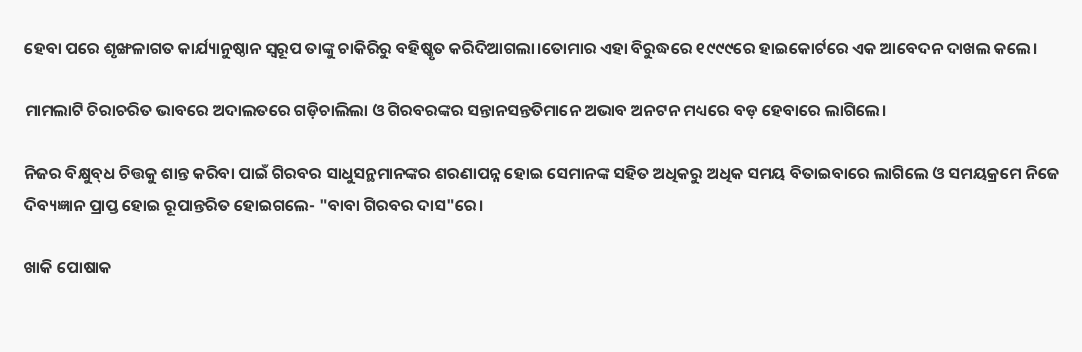ହେବା ପରେ ଶୃଙ୍ଖଳାଗତ କାର୍ଯ୍ୟାନୁଷ୍ଠାନ ସ୍ବରୂପ ତାଙ୍କୁ ଚାକିରିରୁ ବହିଷ୍କୃତ କରିଦିଆଗଲା।ତୋମାର ଏହା ବିରୁଦ୍ଧରେ ୧୯୯୯ରେ ହାଇକୋର୍ଟରେ ଏକ ଆବେଦନ ଦାଖଲ କଲେ।

ମାମଲାଟି ଚିରାଚରିତ ଭାବରେ ଅଦାଲତରେ ଗଡ଼ିଚାଲିଲା ଓ ଗିରବରଙ୍କର ସନ୍ତାନସନ୍ତତିମାନେ ଅଭାବ ଅନଟନ ମଧ୍ୟରେ ବଡ଼ ହେବାରେ ଲାଗିଲେ।

ନିଜର ବିକ୍ଷୁବ୍‌ଧ ଚିତ୍ତକୁ ଶାନ୍ତ କରିବା ପାଇଁ ଗିରବର ସାଧୁସନ୍ଥମାନଙ୍କର ଶରଣାପନ୍ନ ହୋଇ ସେମାନଙ୍କ ସହିତ ଅଧିକରୁ ଅଧିକ ସମୟ ବିତାଇବାରେ ଲାଗିଲେ ଓ ସମୟକ୍ରମେ ନିଜେ ଦିବ୍ୟଜ୍ଞାନ ପ୍ରାପ୍ତ ହୋଇ ରୂପାନ୍ତରିତ ହୋଇଗଲେ- "ବାବା ଗିରବର ଦାସ"ରେ।

ଖାକି ପୋଷାକ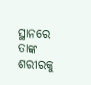ସ୍ଥାନରେ ତାଙ୍କ ଶରୀରକୁ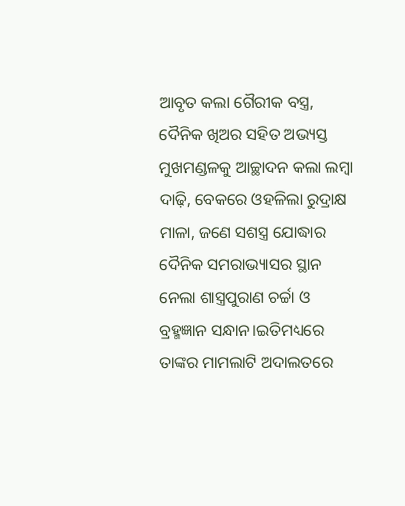ଆବୃତ କଲା ଗୈରୀକ ବସ୍ତ୍ର, ଦୈନିକ ଖିଅର ସହିତ ଅଭ୍ୟସ୍ତ ମୁଖମଣ୍ଡଳକୁ ଆଚ୍ଛାଦନ କଲା ଲମ୍ବା ଦାଢ଼ି, ବେକରେ ଓହଳିଲା ରୁଦ୍ରାକ୍ଷ ମାଳା, ଜଣେ ସଶସ୍ତ୍ର ଯୋଦ୍ଧାର ଦୈନିକ ସମରାଭ୍ୟାସର ସ୍ଥାନ ନେଲା ଶାସ୍ତ୍ରପୁରାଣ ଚର୍ଚ୍ଚା ଓ ବ୍ରହ୍ମଜ୍ଞାନ ସନ୍ଧାନ।ଇତିମଧ୍ୟରେ ତାଙ୍କର ମାମଲାଟି ଅଦାଲତରେ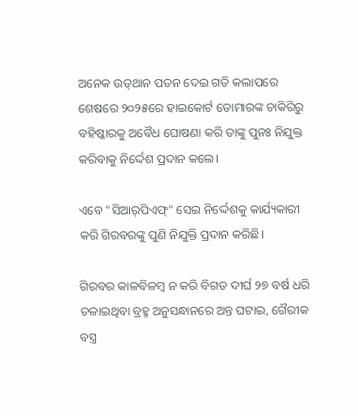ଅନେକ ଉତ୍‌ଥାନ ପତନ ଦେଇ ଗତି କଲାପରେ ଶେଷରେ ୨୦୨୫ରେ ହାଇକୋର୍ଟ ତୋମାରଙ୍କ ଚାକିରିରୁ ବହିଷ୍କାରକୁ ଅବୈଧ ଘୋଷଣା କରି ତାଙ୍କୁ ପୁନଃ ନିଯୁକ୍ତ କରିବାକୁ ନିର୍ଦ୍ଦେଶ ପ୍ରଦାନ କଲେ।

ଏବେ "ସିଆର୍‌ପିଏଫ୍" ସେଇ ନିର୍ଦ୍ଦେଶକୁ କାର୍ଯ୍ୟକାରୀ କରି ଗିରବରଙ୍କୁ ପୁଣି ନିଯୁକ୍ତି ପ୍ରଦାନ କରିଛି।

ଗିରବର କାଳବିଳମ୍ବ ନ କରି ବିଗତ ଦୀର୍ଘ ୨୭ ବର୍ଷ ଧରି ଚଳାଇଥିବା ବ୍ରହ୍ମ ଅନୁସନ୍ଧାନରେ ଅନ୍ତ ଘଟାଇ, ଗୈରୀକ ବସ୍ତ୍ର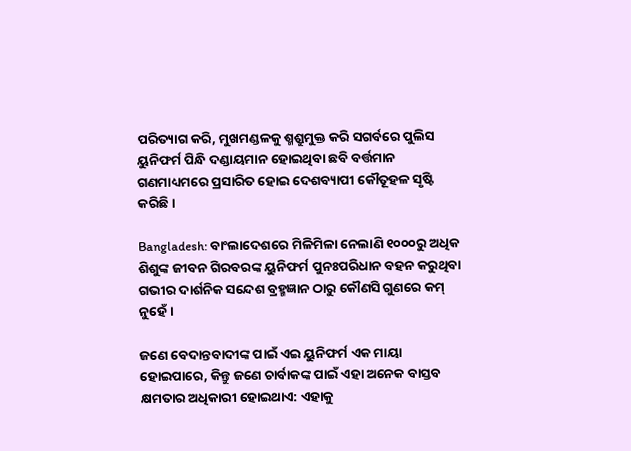ପରିତ୍ୟାଗ କରି, ମୁଖମଣ୍ଡଳକୁ ଶ୍ମଶ୍ରୁମୁକ୍ତ କରି ସଗର୍ବରେ ପୁଲିସ ୟୁନିଫର୍ମ ପିନ୍ଧି ଦଣ୍ଡାୟମାନ ହୋଇଥିବା ଛବି ବର୍ତ୍ତମାନ ଗଣମାଧ୍ୟମରେ ପ୍ରସାରିତ ହୋଇ ଦେଶବ୍ୟାପୀ କୌତୂହଳ ସୃଷ୍ଟି କରିଛି।

Bangladesh: ବାଂଲାଦେଶରେ ମିଳିମିଳା ନେଲାଣି ୧୦୦୦ରୁ ଅଧିକ ଶିଶୁଙ୍କ ଜୀବନ ଗିରବରଙ୍କ ୟୁନିଫର୍ମ ପୁନଃପରିଧାନ ବହନ କରୁଥିବା ଗଭୀର ଦାର୍ଶନିକ ସନ୍ଦେଶ ବ୍ରହ୍ମଜ୍ଞାନ ଠାରୁ କୌଣସି ଗୁଣରେ କମ୍ ନୁହେଁ।

ଜଣେ ବେଦାନ୍ତବାଦୀଙ୍କ ପାଇଁ ଏଇ ୟୁନିଫର୍ମ ଏକ ମାୟା ହୋଇପାରେ, କିନ୍ତୁ ଜଣେ ଚାର୍ବାକଙ୍କ ପାଇଁ ଏହା ଅନେକ ବାସ୍ତବ କ୍ଷମତାର ଅଧିକାରୀ ହୋଇଥାଏ: ଏହାକୁ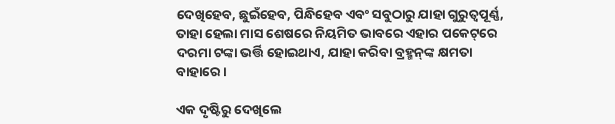ଦେଖିହେବ, ଛୁଇଁହେବ, ପିନ୍ଧିହେବ ଏବଂ ସବୁଠାରୁ ଯାହା ଗୁରୁତ୍ବପୂର୍ଣ୍ଣ, ତାହା ହେଲା ମାସ ଶେଷରେ ନିୟମିତ ଭାବରେ ଏହାର ପକେଟ୍‌ରେ ଦରମା ଟଙ୍କା ଭର୍ତ୍ତି ହୋଇଥାଏ, ଯାହା କରିବା ବ୍ରହ୍ମନ୍‌ଙ୍କ କ୍ଷମତା ବାହାରେ।

ଏକ ଦୃଷ୍ଟିରୁ ଦେଖିଲେ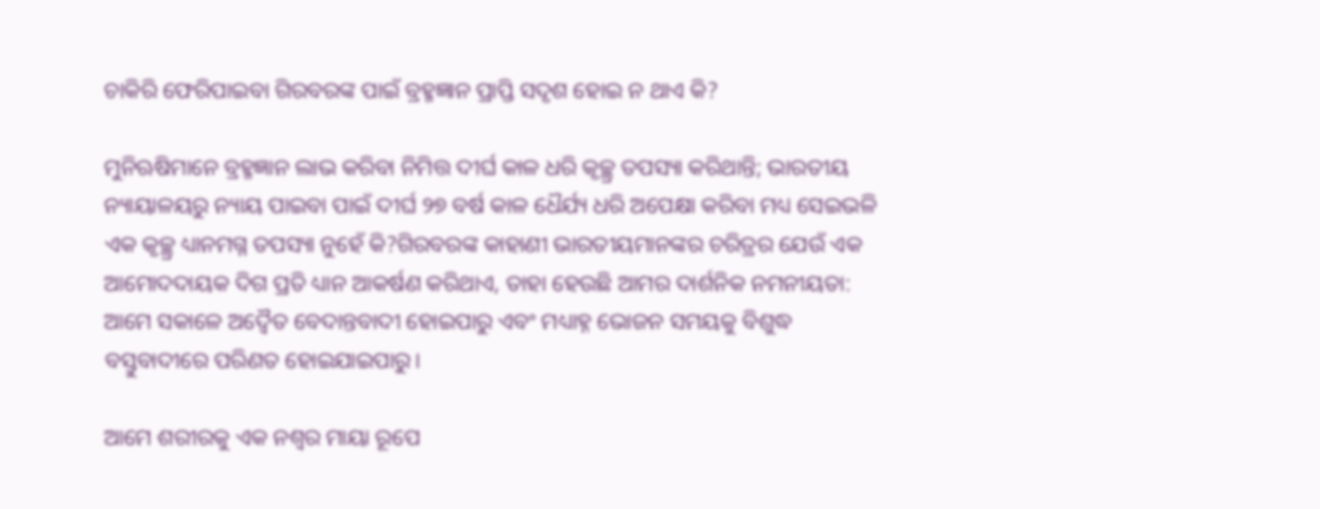ଚାକିରି ଫେରିପାଇବା ଗିରବରଙ୍କ ପାଇଁ ବ୍ରହ୍ମଜ୍ଞାନ ପ୍ରାପ୍ତି ସଦୃଶ ହୋଇ ନ ଥାଏ କି?

ମୁନିଋଷିମାନେ ବ୍ରହ୍ମଜ୍ଞାନ ଲାଭ କରିବା ନିମିତ୍ତ ଦୀର୍ଘ କାଳ ଧରି କୃଚ୍ଛ୍ର ତପସ୍ୟା କରିଥାନ୍ତି; ଭାରତୀୟ ନ୍ୟାୟାଳୟରୁ ନ୍ୟାୟ ପାଇବା ପାଇଁ ଦୀର୍ଘ ୨୭ ବର୍ଷ କାଳ ଧୈର୍ଯ୍ୟ ଧରି ଅପେକ୍ଷା କରିବା ମଧ୍ୟ ସେଇଭଳି ଏକ କୃଚ୍ଛ୍ର ଧ୍ୟାନମଗ୍ନ ତପସ୍ୟା ନୁହେଁ କି?ଗିରବରଙ୍କ କାହାଣୀ ଭାରତୀୟମାନଙ୍କର ଚରିତ୍ରର ଯେଉଁ ଏକ ଆମୋଦଦାୟକ ଦିଗ ପ୍ରତି ଧ୍ୟାନ ଆକର୍ଷଣ କରିଥାଏ, ତାହା ହେଉଛି ଆମର ଦାର୍ଶନିକ ନମନୀୟତା: ଆମେ ସକାଳେ ‌ଅଦ୍ବୈତ ବେଦାନ୍ତବାଦୀ ହୋଇପାରୁ ଏବଂ ମଧ୍ୟାହ୍ନ ଭୋଜନ ସମୟକୁ ବିଶୁଦ୍ଧ ବସ୍ତୁବାଦୀରେ ପରିଣତ ହୋଇଯାଇପାରୁ।

ଆମେ ଶରୀରକୁ ଏକ ନଶ୍ବର ମାୟା ରୂପେ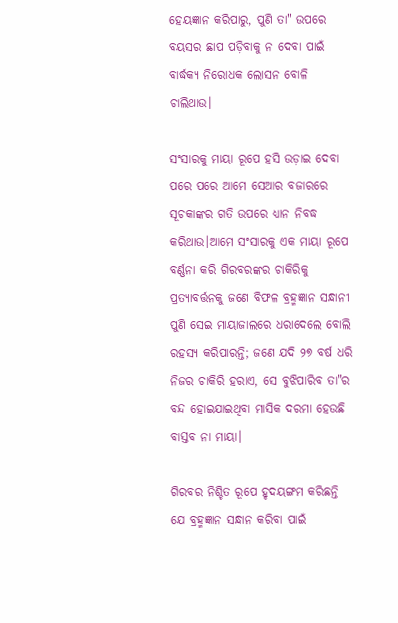ହେୟଜ୍ଞାନ କରିପାରୁ, ପୁଣି ତା" ଉପରେ ବୟସର ଛାପ ପଡ଼ିବାକୁ ନ ଦେବା ପାଇଁ ବାର୍ଦ୍ଧକ୍ୟ ନିରୋଧକ ଲୋସନ ବୋଳି ଚାଲିଥାଉ।

ସଂସାରକୁ ମାୟା ରୂପେ ହସି ଉଡ଼ାଇ ଦେବା ପରେ ପରେ ଆମେ ସେଆର ବଜାରରେ ସୂଚକାଙ୍କର ଗତି ଉପରେ ଧ୍ୟାନ ନିବଦ୍ଧ କରିଥାଉ।ଆମେ ସଂସାରକୁ ଏକ ମାୟା ରୂପେ ବର୍ଣ୍ଣନା କରି ଗିରବରଙ୍କର ଚାକିରିକୁ ପ୍ରତ୍ୟାବର୍ତ୍ତନକୁ ଜଣେ ବିଫଳ ବ୍ରହ୍ମଜ୍ଞାନ ସନ୍ଧାନୀ ପୁଣି ସେଇ ମାୟାଜାଲରେ ଧରାଦେଲେ ବୋଲି ରହସ୍ୟ କରିପାରନ୍ତି; ଜଣେ ଯଦି ୨୭ ବର୍ଷ ଧରି ନିଜର ଚାକିରି ହରାଏ, ସେ ବୁଝିପାରିବ ତା"ର ବନ୍ଦ ହୋଇଯାଇଥିବା ମାସିକ ଦରମା ହେଉଛି ବାସ୍ତବ ନା ମାୟା।

ଗିରବର ନିଶ୍ଚିତ ରୂପେ ହୃଦୟଙ୍ଗମ କରିଛନ୍ତି ଯେ ବ୍ରହ୍ମଜ୍ଞାନ ସନ୍ଧାନ କରିବା ପାଇଁ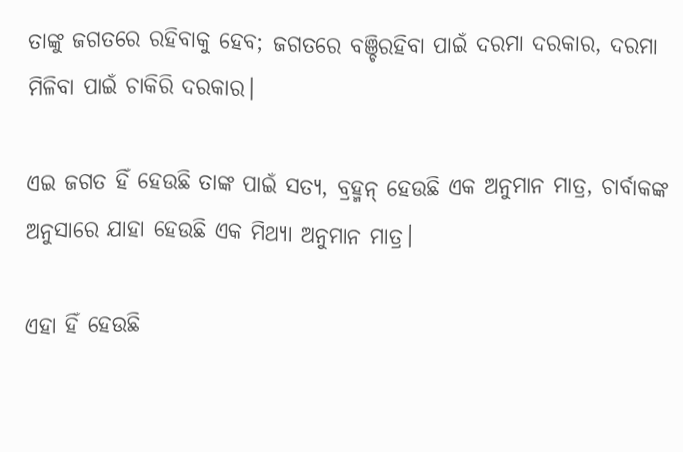ତାଙ୍କୁ ଜଗତରେ ରହିବାକୁ ହେବ; ଜଗତରେ ବଞ୍ଚିରହିବା ପାଇଁ ଦରମା ଦରକାର, ଦରମା ମିଳିବା ପାଇଁ ଚାକିରି ଦରକାର।

ଏଇ ଜଗତ ହିଁ ହେଉଛି ତାଙ୍କ ପାଇଁ ସତ୍ୟ, ବ୍ରହ୍ମନ୍ ହେଉଛି ଏକ ଅନୁମାନ ମାତ୍ର, ଚାର୍ବାକଙ୍କ ଅନୁସାରେ ଯାହା ହେଉଛି ଏକ ମିଥ୍ୟା ଅନୁମାନ ମାତ୍ର।

ଏହା ହିଁ ହେଉଛି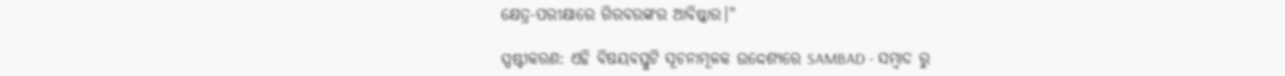କ୍ଷେତ୍ର-ପରୀକ୍ଷାରେ ଗିରବରଙ୍କର ଆବିଷ୍କାର।"

ସ୍ପଷ୍ଟୀକରଣ: ଏହି ବିଷୟବସ୍ତୁଟି ସୂଚନାମୂଳକ ଉଦ୍ଦେଶ୍ୟରେ SAMBAD - ସମ୍ବାଦ ରୁ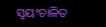ସ୍ୱୟଂଚାଳିତ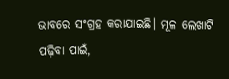ଭାବରେ ସଂଗ୍ରହ କରାଯାଇଛି। ମୂଳ ଲେଖାଟି ପଢ଼ିବା ପାଇଁ,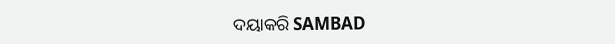ଦୟାକରି SAMBAD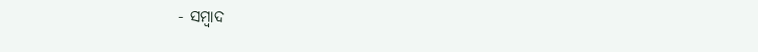- ସମ୍ବାଦ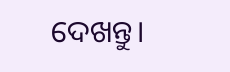ଦେଖନ୍ତୁ।